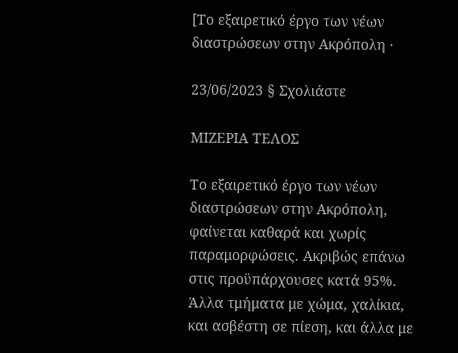[Το εξαιρετικό έργο των νέων διαστρώσεων στην Ακρόπολη ·

23/06/2023 § Σχολιάστε

ΜΙΖΕΡΙΑ ΤΕΛΟΣ

Το εξαιρετικό έργο των νέων διαστρώσεων στην Ακρόπολη, φαίνεται καθαρά και χωρίς παραμορφώσεις. Ακριβώς επάνω στις προϋπάρχουσες κατά 95%. Άλλα τμήματα με χώμα, χαλίκια, και ασβέστη σε πίεση, και άλλα με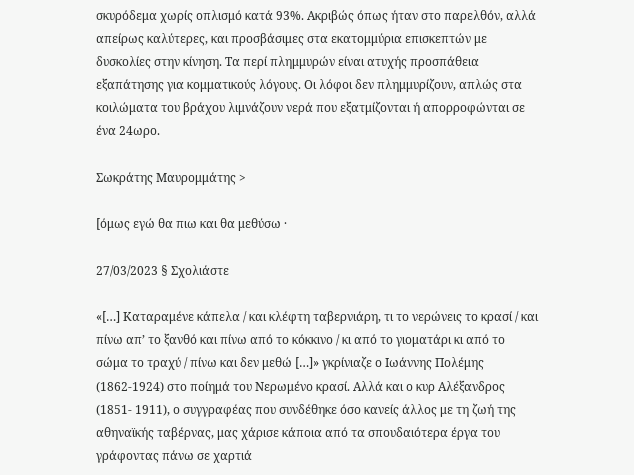σκυρόδεμα χωρίς οπλισμό κατά 93%. Ακριβώς όπως ήταν στο παρελθόν, αλλά απείρως καλύτερες, και προσβάσιμες στα εκατομμύρια επισκεπτών με δυσκολίες στην κίνηση. Τα περί πλημμυρών είναι ατυχής προσπάθεια εξαπάτησης για κομματικούς λόγους. Οι λόφοι δεν πλημμυρίζουν, απλώς στα κοιλώματα του βράχου λιμνάζουν νερά που εξατμίζονται ή απορροφώνται σε ένα 24ωρο.

Σωκράτης Μαυρομμάτης >

[όμως εγώ θα πιω και θα μεθύσω ·

27/03/2023 § Σχολιάστε

«[…] Καταραμένε κάπελα / και κλέφτη ταβερνιάρη, τι το νερώνεις το κρασί / και πίνω απ’ το ξανθό και πίνω από το κόκκινο / κι από το γιοματάρι κι από το σώμα το τραχύ / πίνω και δεν μεθώ […]» γκρίνιαζε ο Ιωάννης Πολέμης (1862-1924) στο ποίημά του Νερωμένο κρασί. Αλλά και ο κυρ Αλέξανδρος (1851- 1911), ο συγγραφέας που συνδέθηκε όσο κανείς άλλος με τη ζωή της αθηναϊκής ταβέρνας, μας χάρισε κάποια από τα σπουδαιότερα έργα του γράφοντας πάνω σε χαρτιά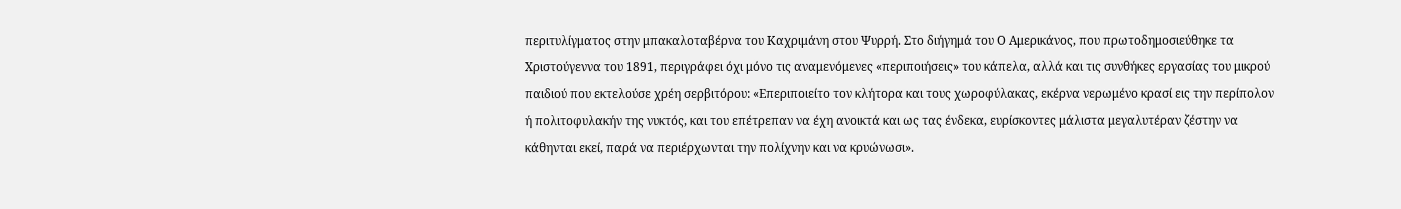περιτυλίγματος στην μπακαλοταβέρνα του Καχριμάνη στου Ψυρρή. Στο διήγημά του Ο Αμερικάνος, που πρωτοδημοσιεύθηκε τα Χριστούγεννα του 1891, περιγράφει όχι μόνο τις αναμενόμενες «περιποιήσεις» του κάπελα, αλλά και τις συνθήκες εργασίας του μικρού παιδιού που εκτελούσε χρέη σερβιτόρου: «Επεριποιείτο τον κλήτορα και τους χωροφύλακας, εκέρνα νερωμένο κρασί εις την περίπολον ή πολιτοφυλακήν της νυκτός, και του επέτρεπαν να έχη ανοικτά και ως τας ένδεκα, ευρίσκοντες μάλιστα μεγαλυτέραν ζέστην να κάθηνται εκεί, παρά να περιέρχωνται την πολίχνην και να κρυώνωσι».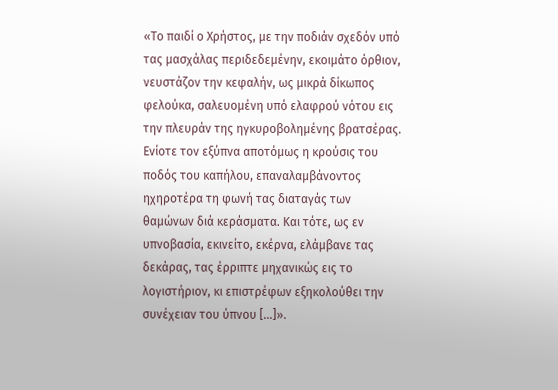«Το παιδί ο Χρήστος, με την ποδιάν σχεδόν υπό τας μασχάλας περιδεδεμένην, εκοιμάτο όρθιον, νευστάζον την κεφαλήν, ως μικρά δίκωπος φελούκα, σαλευομένη υπό ελαφρού νότου εις την πλευράν της ηγκυροβολημένης βρατσέρας. Ενίοτε τον εξύπνα αποτόμως η κρούσις του ποδός του καπήλου, επαναλαμβάνοντος ηχηροτέρα τη φωνή τας διαταγάς των θαμώνων διά κεράσματα. Και τότε, ως εν υπνοβασία, εκινείτο, εκέρνα, ελάμβανε τας δεκάρας, τας έρριπτε μηχανικώς εις το λογιστήριον, κι επιστρέφων εξηκολούθει την συνέχειαν του ύπνου […]».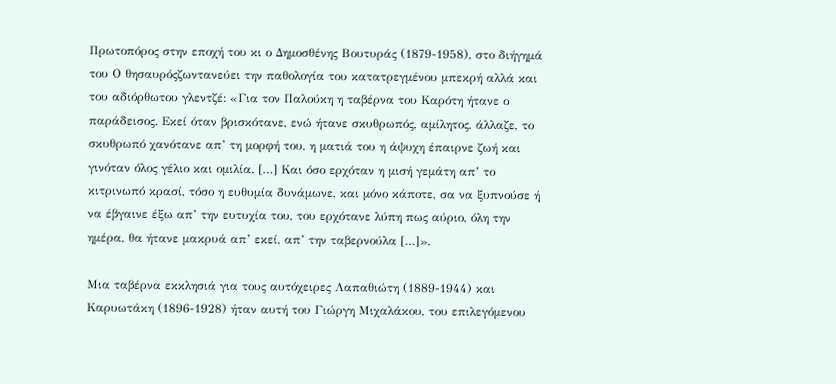Πρωτοπόρος στην εποχή του κι ο Δημοσθένης Βουτυράς (1879-1958), στο διήγημά του Ο θησαυρόςζωντανεύει την παθολογία του κατατρεγμένου μπεκρή αλλά και του αδιόρθωτου γλεντζέ: «Για τον Παλούκη η ταβέρνα του Καρότη ήτανε ο παράδεισος. Εκεί όταν βρισκότανε, ενώ ήτανε σκυθρωπός, αμίλητος, άλλαζε, το σκυθρωπό χανότανε απ’ τη μορφή του, η ματιά του η άψυχη έπαιρνε ζωή και γινόταν όλος γέλιο και ομιλία. […] Και όσο ερχόταν η μισή γεμάτη απ’ το κιτρινωπό κρασί, τόσο η ευθυμία δυνάμωνε, και μόνο κάποτε, σα να ξυπνούσε ή να έβγαινε έξω απ’ την ευτυχία του, του ερχότανε λύπη πως αύριο, όλη την ημέρα, θα ήτανε μακρυά απ’ εκεί, απ’ την ταβερνούλα […]».

Μια ταβέρνα εκκλησιά για τους αυτόχειρες Λαπαθιώτη (1889-1944) και Καρυωτάκη (1896-1928) ήταν αυτή του Γιώργη Μιχαλάκου, του επιλεγόμενου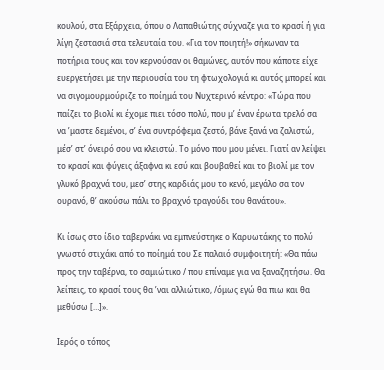κουλού, στα Εξάρχεια, όπου ο Λαπαθιώτης σύχναζε για το κρασί ή για λίγη ζεστασιά στα τελευταία του. «Για τον ποιητή!» σήκωναν τα ποτήρια τους και τον κερνούσαν οι θαμώνες, αυτόν που κάποτε είχε ευεργετήσει με την περιουσία του τη φτωχολογιά κι αυτός μπορεί και να σιγομουρμούριζε το ποίημά του Νυχτερινό κέντρο: «Τώρα που παίζει το βιολί κι έχομε πιει τόσο πολύ, που μ’ έναν έρωτα τρελό σα να ’μαστε δεμένοι, σ’ ένα συντρόφεμα ζεστό, βάνε ξανά να ζαλιστώ, μέσ’ στ’ όνειρό σου να κλειστώ. Το μόνο που μου μένει. Γιατί αν λείψει το κρασί και φύγεις άξαφνα κι εσύ και βουβαθεί και το βιολί με τον γλυκό βραχνά του, μεσ’ στης καρδιάς μου το κενό, μεγάλο σα τον ουρανό, θ’ ακούσω πάλι το βραχνό τραγούδι του θανάτου».

Κι ίσως στο ίδιο ταβερνάκι να εμπνεύστηκε ο Καρυωτάκης το πολύ γνωστό στιχάκι από το ποίημά του Σε παλαιό συμφοιτητή: «Θα πάω προς την ταβέρνα, το σαμιώτικο / που επίναμε για να ξαναζητήσω. Θα λείπεις, το κρασί τους θα ’ναι αλλιώτικο, /όμως εγώ θα πιω και θα μεθύσω […]».

Ιερός ο τόπος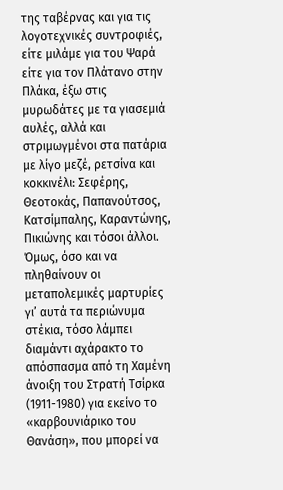της ταβέρνας και για τις λογοτεχνικές συντροφιές, είτε μιλάμε για του Ψαρά είτε για τον Πλάτανο στην Πλάκα, έξω στις μυρωδάτες με τα γιασεμιά αυλές, αλλά και στριμωγμένοι στα πατάρια με λίγο μεζέ, ρετσίνα και κοκκινέλι: Σεφέρης, Θεοτοκάς, Παπανούτσος, Κατσίμπαλης, Καραντώνης, Πικιώνης και τόσοι άλλοι. Όμως, όσο και να πληθαίνουν οι μεταπολεμικές μαρτυρίες γι’ αυτά τα περιώνυμα στέκια, τόσο λάμπει διαμάντι αχάρακτο το απόσπασμα από τη Χαμένη άνοιξη του Στρατή Τσίρκα (1911-1980) για εκείνο το «καρβουνιάρικο του Θανάση», που μπορεί να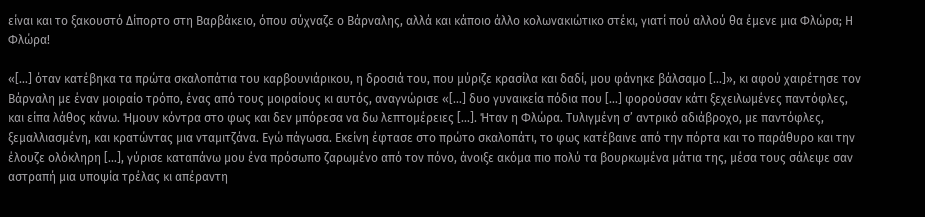είναι και το ξακουστό Δίπορτο στη Βαρβάκειο, όπου σύχναζε ο Βάρναλης, αλλά και κάποιο άλλο κολωνακιώτικο στέκι, γιατί πού αλλού θα έμενε μια Φλώρα; Η Φλώρα!

«[…] όταν κατέβηκα τα πρώτα σκαλοπάτια του καρβουνιάρικου, η δροσιά του, που μύριζε κρασίλα και δαδί, μου φάνηκε βάλσαμο […]», κι αφού χαιρέτησε τον Βάρναλη με έναν μοιραίο τρόπο, ένας από τους μοιραίους κι αυτός, αναγνώρισε «[…] δυο γυναικεία πόδια που […] φορούσαν κάτι ξεχειλωμένες παντόφλες, και είπα λάθος κάνω. Ήμουν κόντρα στο φως και δεν μπόρεσα να δω λεπτομέρειες […]. Ήταν η Φλώρα. Τυλιγμένη σ’ αντρικό αδιάβροχο, με παντόφλες, ξεμαλλιασμένη, και κρατώντας μια νταμιτζάνα. Εγώ πάγωσα. Εκείνη έφτασε στο πρώτο σκαλοπάτι, το φως κατέβαινε από την πόρτα και το παράθυρο και την έλουζε ολόκληρη […], γύρισε καταπάνω μου ένα πρόσωπο ζαρωμένο από τον πόνο, άνοιξε ακόμα πιο πολύ τα βουρκωμένα μάτια της, μέσα τους σάλεψε σαν αστραπή μια υποψία τρέλας κι απέραντη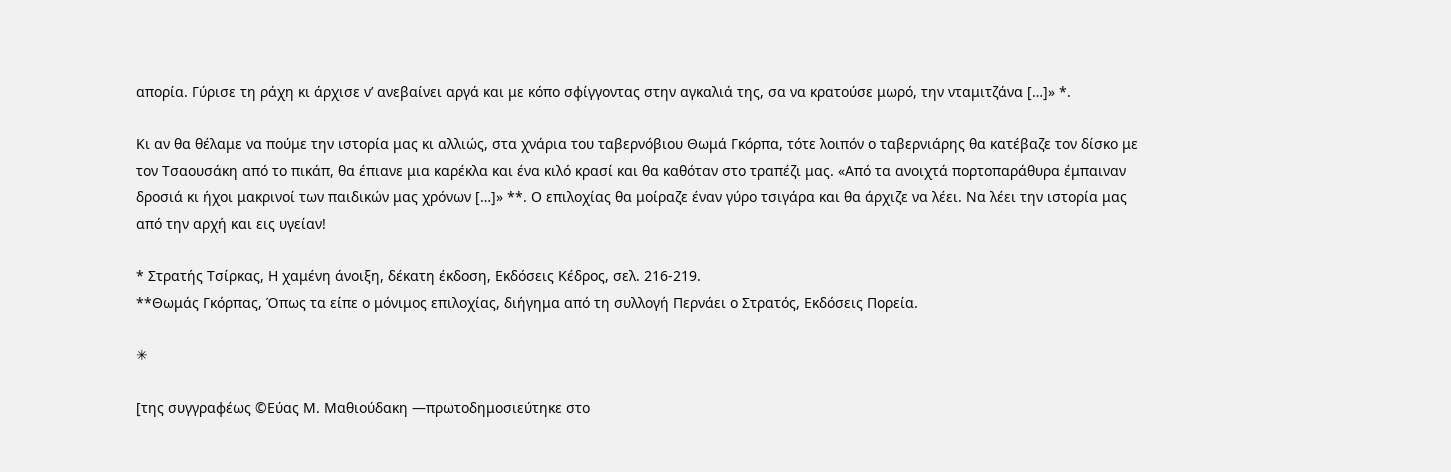απορία. Γύρισε τη ράχη κι άρχισε ν’ ανεβαίνει αργά και με κόπο σφίγγοντας στην αγκαλιά της, σα να κρατούσε μωρό, την νταμιτζάνα […]» *.

Κι αν θα θέλαμε να πούμε την ιστορία μας κι αλλιώς, στα χνάρια του ταβερνόβιου Θωμά Γκόρπα, τότε λοιπόν ο ταβερνιάρης θα κατέβαζε τον δίσκο με τον Τσαουσάκη από το πικάπ, θα έπιανε μια καρέκλα και ένα κιλό κρασί και θα καθόταν στο τραπέζι μας. «Από τα ανοιχτά πορτοπαράθυρα έμπαιναν δροσιά κι ήχοι μακρινοί των παιδικών μας χρόνων […]» **. Ο επιλοχίας θα μοίραζε έναν γύρο τσιγάρα και θα άρχιζε να λέει. Να λέει την ιστορία μας από την αρχή και εις υγείαν!

* Στρατής Τσίρκας, Η χαμένη άνοιξη, δέκατη έκδοση, Εκδόσεις Κέδρος, σελ. 216-219.
**Θωμάς Γκόρπας, Όπως τα είπε ο μόνιμος επιλοχίας, διήγημα από τη συλλογή Περνάει ο Στρατός, Εκδόσεις Πορεία.

✳

[της συγγραφέως ©Εύας Μ. Μαθιούδακη ―πρωτοδημοσιεύτηκε στο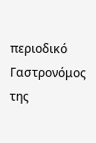περιοδικό Γαστρονόμος της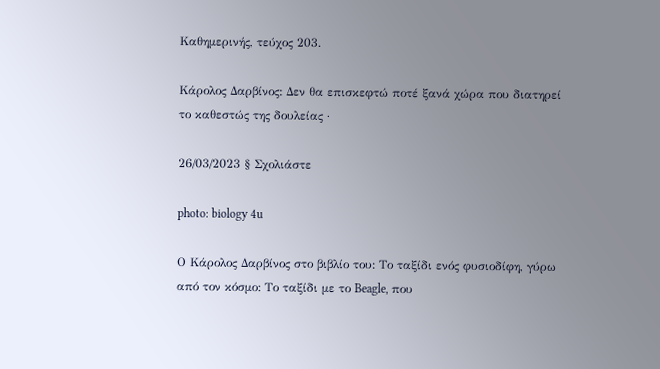Καθημερινής, τεύχος 203.

Κάρολος Δαρβίνος: Δεν θα επισκεφτώ ποτέ ξανά χώρα που διατηρεί το καθεστώς της δουλείας ·

26/03/2023 § Σχολιάστε

photo: biology 4u

Ο Κάρολος Δαρβίνος στο βιβλίο του: Το ταξίδι ενός φυσιοδίφη, γύρω από τον κόσμο: Το ταξίδι με το Beagle, που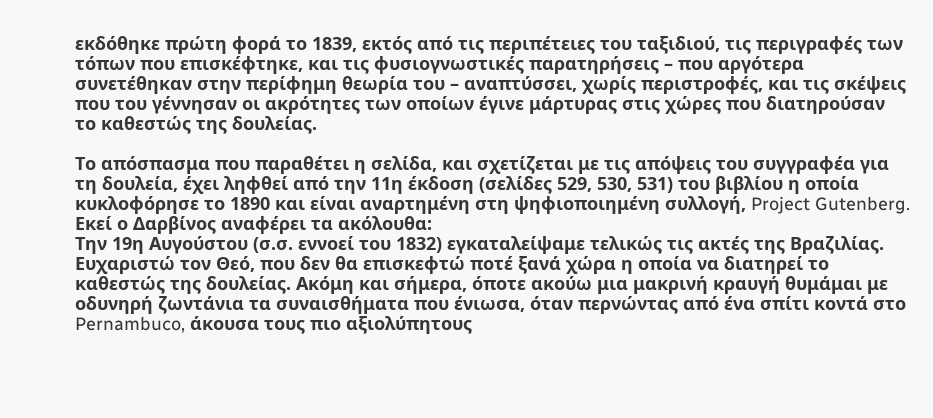εκδόθηκε πρώτη φορά το 1839, εκτός από τις περιπέτειες του ταξιδιού, τις περιγραφές των τόπων που επισκέφτηκε, και τις φυσιογνωστικές παρατηρήσεις – που αργότερα συνετέθηκαν στην περίφημη θεωρία του – αναπτύσσει, χωρίς περιστροφές, και τις σκέψεις που του γέννησαν οι ακρότητες των οποίων έγινε μάρτυρας στις χώρες που διατηρούσαν το καθεστώς της δουλείας.

Το απόσπασμα που παραθέτει η σελίδα, και σχετίζεται με τις απόψεις του συγγραφέα για τη δουλεία, έχει ληφθεί από την 11η έκδοση (σελίδες 529, 530, 531) του βιβλίου η οποία κυκλοφόρησε το 1890 και είναι αναρτημένη στη ψηφιοποιημένη συλλογή, Project Gutenberg. Εκεί ο Δαρβίνος αναφέρει τα ακόλουθα:
Την 19η Αυγούστου (σ.σ. εννοεί του 1832) εγκαταλείψαμε τελικώς τις ακτές της Βραζιλίας. Ευχαριστώ τον Θεό, που δεν θα επισκεφτώ ποτέ ξανά χώρα η οποία να διατηρεί το καθεστώς της δουλείας. Ακόμη και σήμερα, όποτε ακούω μια μακρινή κραυγή θυμάμαι με οδυνηρή ζωντάνια τα συναισθήματα που ένιωσα, όταν περνώντας από ένα σπίτι κοντά στο Pernambuco, άκουσα τους πιο αξιολύπητους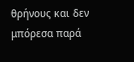θρήνους και δεν μπόρεσα παρά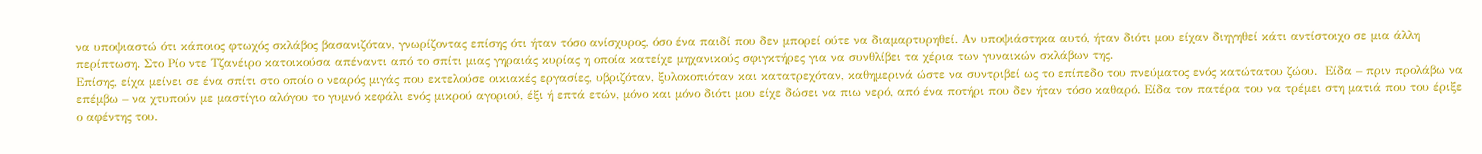να υποψιαστώ ότι κάποιος φτωχός σκλάβος βασανιζόταν, γνωρίζοντας επίσης ότι ήταν τόσο ανίσχυρος, όσο ένα παιδί που δεν μπορεί ούτε να διαμαρτυρηθεί. Αν υποψιάστηκα αυτό, ήταν διότι μου είχαν διηγηθεί κάτι αντίστοιχο σε μια άλλη περίπτωση. Στο Ρίο ντε Τζανέιρο κατοικούσα απέναντι από το σπίτι μιας γηραιάς κυρίας η οποία κατείχε μηχανικούς σφιγκτήρες για να συνθλίβει τα χέρια των γυναικών σκλάβων της.
Επίσης, είχα μείνει σε ένα σπίτι στο οποίο ο νεαρός μιγάς που εκτελούσε οικιακές εργασίες, υβριζόταν, ξυλοκοπιόταν και κατατρεχόταν, καθημερινά ώστε να συντριβεί ως το επίπεδο του πνεύματος ενός κατώτατου ζώου.  Είδα – πριν προλάβω να επέμβω – να χτυπούν με μαστίγιο αλόγου το γυμνό κεφάλι ενός μικρού αγοριού, έξι ή επτά ετών, μόνο και μόνο διότι μου είχε δώσει να πιω νερό, από ένα ποτήρι που δεν ήταν τόσο καθαρό. Είδα τον πατέρα του να τρέμει στη ματιά που του έριξε ο αφέντης του.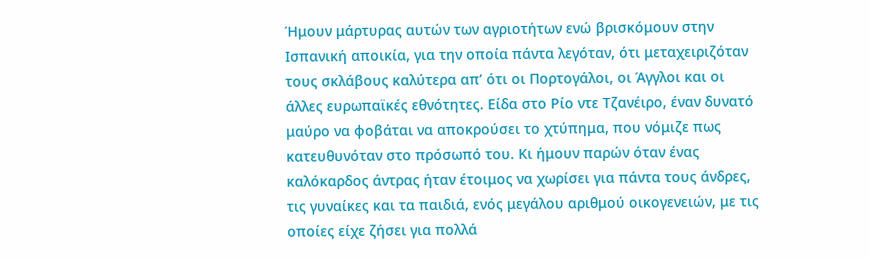Ήμουν μάρτυρας αυτών των αγριοτήτων ενώ βρισκόμουν στην Ισπανική αποικία, για την οποία πάντα λεγόταν, ότι μεταχειριζόταν τους σκλάβους καλύτερα απ’ ότι οι Πορτογάλοι, οι Άγγλοι και οι άλλες ευρωπαϊκές εθνότητες. Είδα στο Ρίο ντε Τζανέιρο, έναν δυνατό μαύρο να φοβάται να αποκρούσει το χτύπημα, που νόμιζε πως κατευθυνόταν στο πρόσωπό του. Κι ήμουν παρών όταν ένας καλόκαρδος άντρας ήταν έτοιμος να χωρίσει για πάντα τους άνδρες, τις γυναίκες και τα παιδιά, ενός μεγάλου αριθμού οικογενειών, με τις οποίες είχε ζήσει για πολλά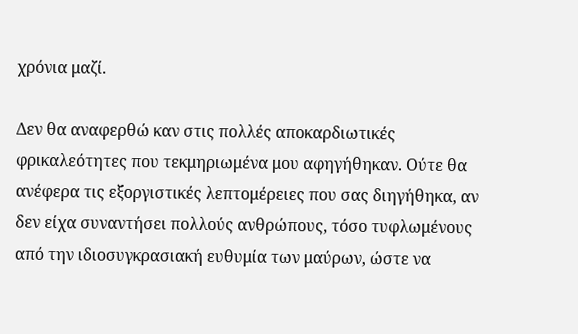χρόνια μαζί.

Δεν θα αναφερθώ καν στις πολλές αποκαρδιωτικές φρικαλεότητες που τεκμηριωμένα μου αφηγήθηκαν. Ούτε θα ανέφερα τις εξοργιστικές λεπτομέρειες που σας διηγήθηκα, αν δεν είχα συναντήσει πολλούς ανθρώπους, τόσο τυφλωμένους από την ιδιοσυγκρασιακή ευθυμία των μαύρων, ώστε να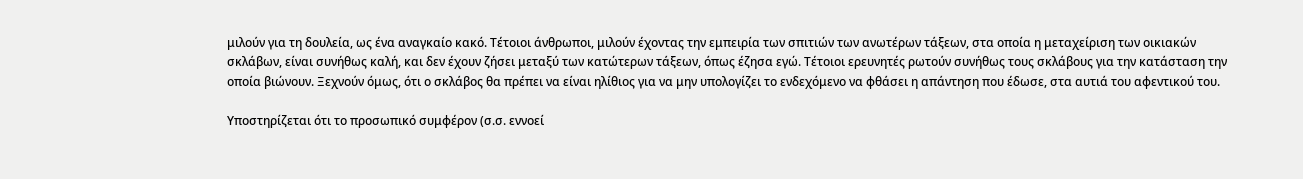μιλούν για τη δουλεία, ως ένα αναγκαίο κακό. Τέτοιοι άνθρωποι, μιλούν έχοντας την εμπειρία των σπιτιών των ανωτέρων τάξεων, στα οποία η μεταχείριση των οικιακών σκλάβων, είναι συνήθως καλή, και δεν έχουν ζήσει μεταξύ των κατώτερων τάξεων, όπως έζησα εγώ. Τέτοιοι ερευνητές ρωτούν συνήθως τους σκλάβους για την κατάσταση την οποία βιώνουν. Ξεχνούν όμως, ότι ο σκλάβος θα πρέπει να είναι ηλίθιος για να μην υπολογίζει το ενδεχόμενο να φθάσει η απάντηση που έδωσε, στα αυτιά του αφεντικού του.

Υποστηρίζεται ότι το προσωπικό συμφέρον (σ.σ. εννοεί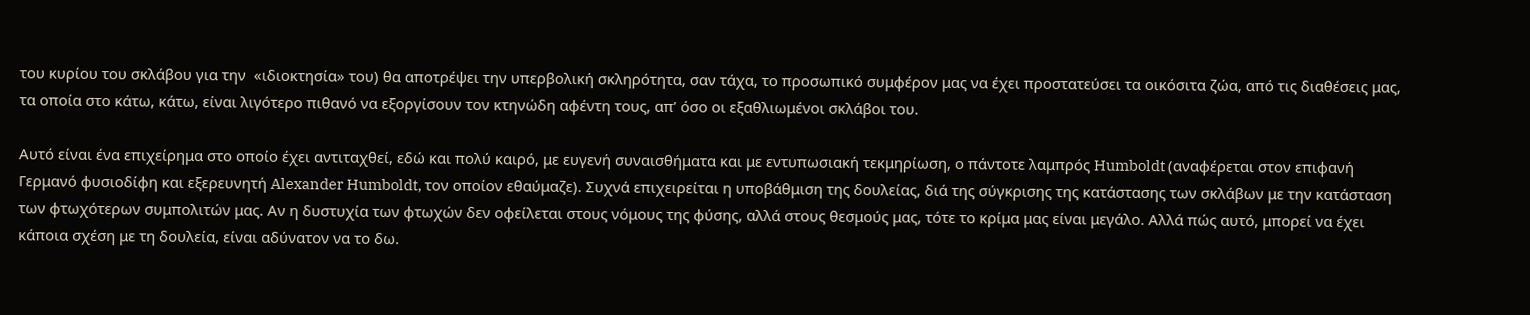του κυρίου του σκλάβου για την  «ιδιοκτησία» του) θα αποτρέψει την υπερβολική σκληρότητα, σαν τάχα, το προσωπικό συμφέρον μας να έχει προστατεύσει τα οικόσιτα ζώα, από τις διαθέσεις μας, τα οποία στο κάτω, κάτω, είναι λιγότερο πιθανό να εξοργίσουν τον κτηνώδη αφέντη τους, απ’ όσο οι εξαθλιωμένοι σκλάβοι του.

Αυτό είναι ένα επιχείρημα στο οποίο έχει αντιταχθεί, εδώ και πολύ καιρό, με ευγενή συναισθήματα και με εντυπωσιακή τεκμηρίωση, ο πάντοτε λαμπρός Humboldt (αναφέρεται στον επιφανή Γερμανό φυσιοδίφη και εξερευνητή Alexander Humboldt, τον οποίον εθαύμαζε). Συχνά επιχειρείται η υποβάθμιση της δουλείας, διά της σύγκρισης της κατάστασης των σκλάβων με την κατάσταση των φτωχότερων συμπολιτών μας. Αν η δυστυχία των φτωχών δεν οφείλεται στους νόμους της φύσης, αλλά στους θεσμούς μας, τότε το κρίμα μας είναι μεγάλο. Αλλά πώς αυτό, μπορεί να έχει κάποια σχέση με τη δουλεία, είναι αδύνατον να το δω.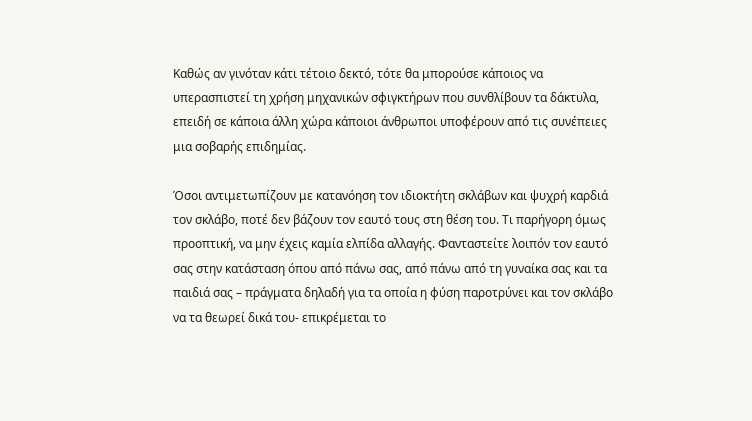Καθώς αν γινόταν κάτι τέτοιο δεκτό, τότε θα μπορούσε κάποιος να υπερασπιστεί τη χρήση μηχανικών σφιγκτήρων που συνθλίβουν τα δάκτυλα, επειδή σε κάποια άλλη χώρα κάποιοι άνθρωποι υποφέρουν από τις συνέπειες μια σοβαρής επιδημίας.

Όσοι αντιμετωπίζουν με κατανόηση τον ιδιοκτήτη σκλάβων και ψυχρή καρδιά τον σκλάβο, ποτέ δεν βάζουν τον εαυτό τους στη θέση του. Τι παρήγορη όμως προοπτική, να μην έχεις καμία ελπίδα αλλαγής. Φανταστείτε λοιπόν τον εαυτό σας στην κατάσταση όπου από πάνω σας, από πάνω από τη γυναίκα σας και τα παιδιά σας – πράγματα δηλαδή για τα οποία η φύση παροτρύνει και τον σκλάβο να τα θεωρεί δικά του- επικρέμεται το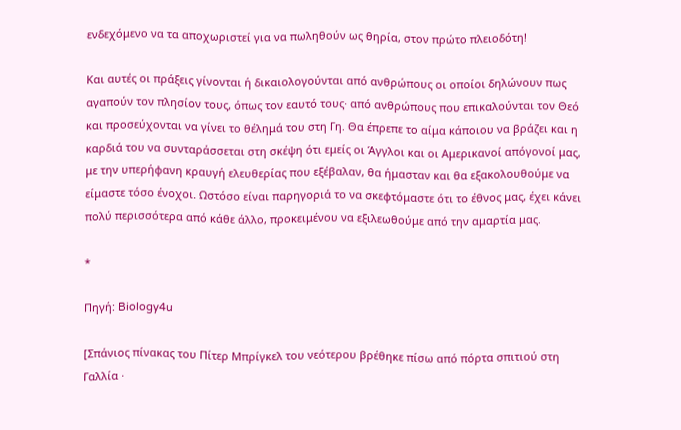ενδεχόμενο να τα αποχωριστεί για να πωληθούν ως θηρία, στον πρώτο πλειοδότη!

Και αυτές οι πράξεις γίνονται ή δικαιολογούνται από ανθρώπους οι οποίοι δηλώνουν πως αγαπούν τον πλησίον τους, όπως τον εαυτό τους· από ανθρώπους που επικαλούνται τον Θεό και προσεύχονται να γίνει το θέλημά του στη Γη. Θα έπρεπε το αίμα κάποιου να βράζει και η καρδιά του να συνταράσσεται στη σκέψη ότι εμείς οι Άγγλοι και οι Αμερικανοί απόγονοί μας, με την υπερήφανη κραυγή ελευθερίας που εξέβαλαν, θα ήμασταν και θα εξακολουθούμε να είμαστε τόσο ένοχοι. Ωστόσο είναι παρηγοριά το να σκεφτόμαστε ότι το έθνος μας, έχει κάνει πολύ περισσότερα από κάθε άλλο, προκειμένου να εξιλεωθούμε από την αμαρτία μας.

*

Πηγή: Biology4u

[Σπάνιος πίνακας του Πίτερ Μπρίγκελ του νεότερου βρέθηκε πίσω από πόρτα σπιτιού στη Γαλλία ·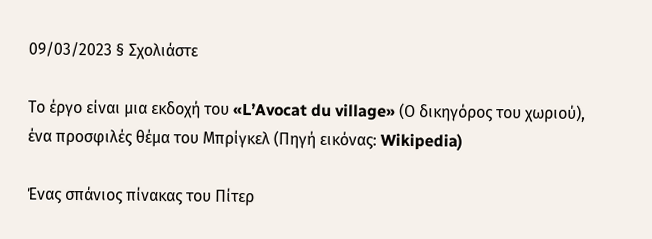09/03/2023 § Σχολιάστε

Το έργο είναι μια εκδοχή του «L’Avocat du village» (Ο δικηγόρος του χωριού), ένα προσφιλές θέμα του Μπρίγκελ (Πηγή εικόνας: Wikipedia)

Ένας σπάνιος πίνακας του Πίτερ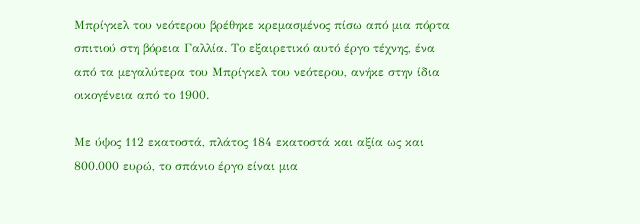Μπρίγκελ του νεότερου βρέθηκε κρεμασμένος πίσω από μια πόρτα σπιτιού στη βόρεια Γαλλία. Το εξαιρετικό αυτό έργο τέχνης, ένα από τα μεγαλύτερα του Μπρίγκελ του νεότερου, ανήκε στην ίδια οικογένεια από το 1900.

Με ύψος 112 εκατοστά, πλάτος 184 εκατοστά και αξία ως και 800.000 ευρώ, το σπάνιο έργο είναι μια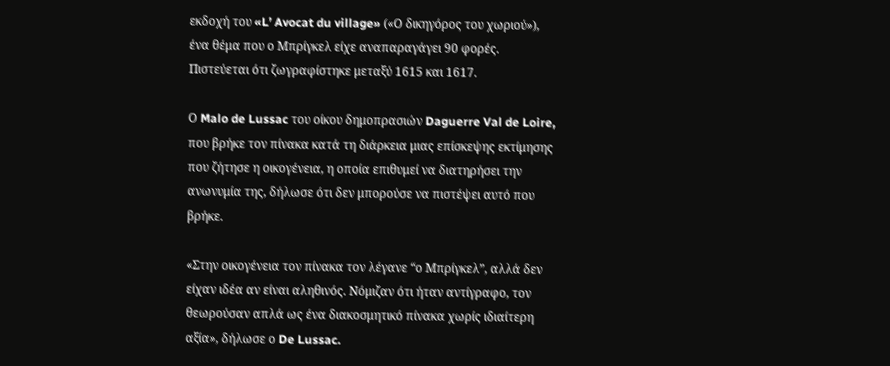εκδοχή του «L’ Avocat du village» («Ο δικηγόρος του χωριού»), ένα θέμα που ο Μπρίγκελ είχε αναπαραγάγει 90 φορές. Πιστεύεται ότι ζωγραφίστηκε μεταξύ 1615 και 1617.

Ο Malo de Lussac του οίκου δημοπρασιών Daguerre Val de Loire, που βρήκε τον πίνακα κατά τη διάρκεια μιας επίσκεψης εκτίμησης που ζήτησε η οικογένεια, η οποία επιθυμεί να διατηρήσει την ανωνυμία της, δήλωσε ότι δεν μπορούσε να πιστέψει αυτό που βρήκε.

«Στην οικογένεια τον πίνακα τον λέγανε “ο Μπρίγκελ”, αλλά δεν είχαν ιδέα αν είναι αληθινός. Νόμιζαν ότι ήταν αντίγραφο, τον θεωρούσαν απλά ως ένα διακοσμητικό πίνακα χωρίς ιδιαίτερη αξία», δήλωσε ο De Lussac.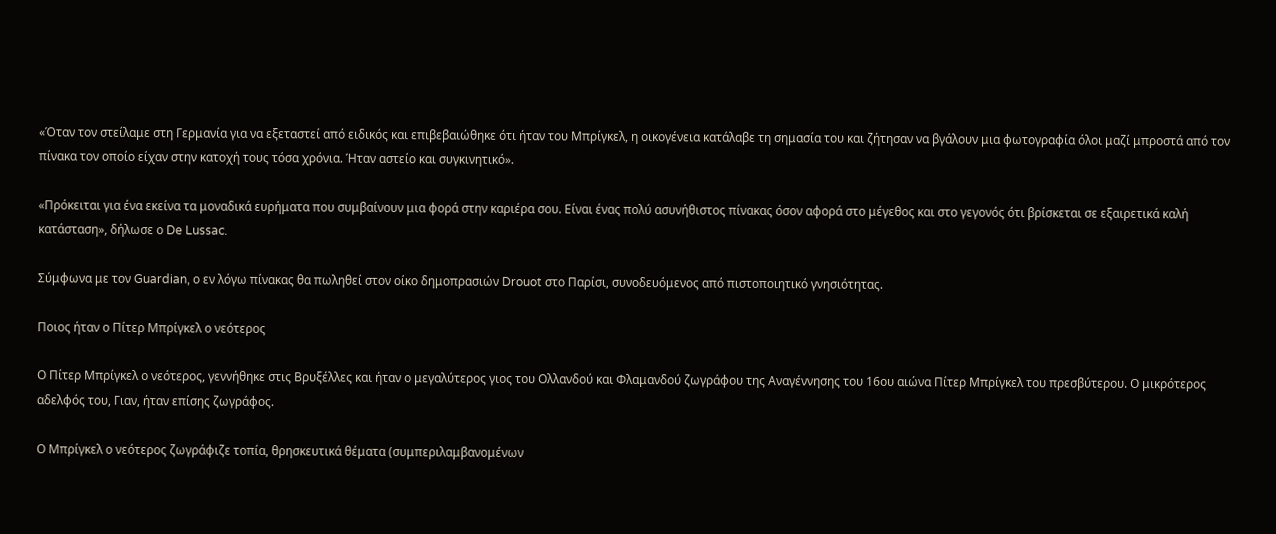«Όταν τον στείλαμε στη Γερμανία για να εξεταστεί από ειδικός και επιβεβαιώθηκε ότι ήταν του Μπρίγκελ, η οικογένεια κατάλαβε τη σημασία του και ζήτησαν να βγάλουν μια φωτογραφία όλοι μαζί μπροστά από τον πίνακα τον οποίο είχαν στην κατοχή τους τόσα χρόνια. Ήταν αστείο και συγκινητικό».

«Πρόκειται για ένα εκείνα τα μοναδικά ευρήματα που συμβαίνουν μια φορά στην καριέρα σου. Είναι ένας πολύ ασυνήθιστος πίνακας όσον αφορά στο μέγεθος και στο γεγονός ότι βρίσκεται σε εξαιρετικά καλή κατάσταση», δήλωσε ο De Lussac.

Σύμφωνα με τον Guardian, ο εν λόγω πίνακας θα πωληθεί στον οίκο δημοπρασιών Drouot στο Παρίσι, συνοδευόμενος από πιστοποιητικό γνησιότητας.

Ποιος ήταν ο Πίτερ Μπρίγκελ ο νεότερος

Ο Πίτερ Μπρίγκελ ο νεότερος, γεννήθηκε στις Βρυξέλλες και ήταν ο μεγαλύτερος γιος του Ολλανδού και Φλαμανδού ζωγράφου της Αναγέννησης του 16ου αιώνα Πίτερ Μπρίγκελ του πρεσβύτερου. Ο μικρότερος αδελφός του, Γιαν, ήταν επίσης ζωγράφος.

Ο Μπρίγκελ ο νεότερος ζωγράφιζε τοπία, θρησκευτικά θέματα (συμπεριλαμβανομένων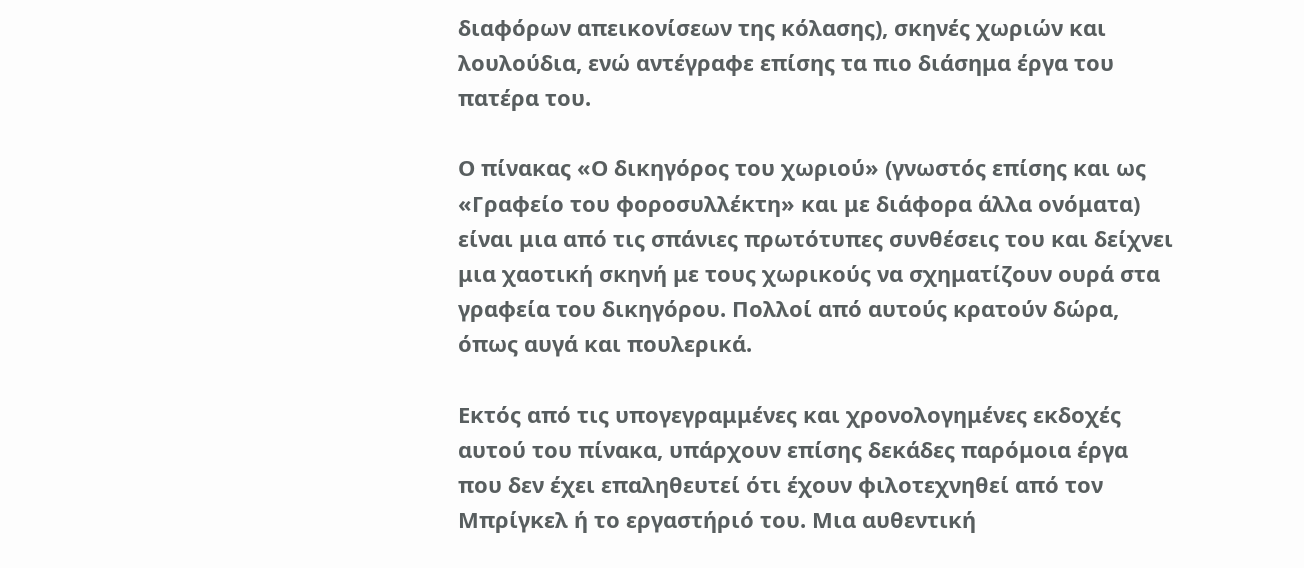διαφόρων απεικονίσεων της κόλασης), σκηνές χωριών και λουλούδια, ενώ αντέγραφε επίσης τα πιο διάσημα έργα του πατέρα του.

Ο πίνακας «Ο δικηγόρος του χωριού» (γνωστός επίσης και ως «Γραφείο του φοροσυλλέκτη» και με διάφορα άλλα ονόματα) είναι μια από τις σπάνιες πρωτότυπες συνθέσεις του και δείχνει μια χαοτική σκηνή με τους χωρικούς να σχηματίζουν ουρά στα γραφεία του δικηγόρου. Πολλοί από αυτούς κρατούν δώρα, όπως αυγά και πουλερικά.

Εκτός από τις υπογεγραμμένες και χρονολογημένες εκδοχές αυτού του πίνακα, υπάρχουν επίσης δεκάδες παρόμοια έργα που δεν έχει επαληθευτεί ότι έχουν φιλοτεχνηθεί από τον Μπρίγκελ ή το εργαστήριό του. Μια αυθεντική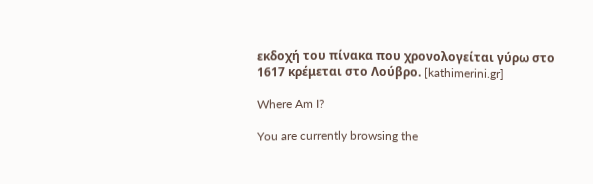εκδοχή του πίνακα που χρονολογείται γύρω στο 1617 κρέμεται στο Λούβρο. [kathimerini.gr]

Where Am I?

You are currently browsing the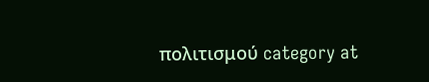πολιτισμού category at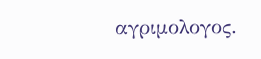αγριμολογος.